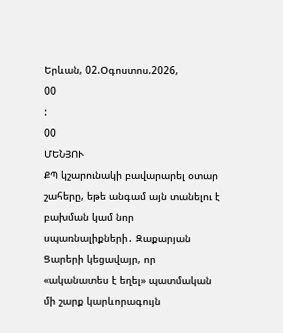Երևան, 02.Օգոստոս.2026,
00
:
00
ՄԵՆՅՈՒ
ՔՊ կշարունակի բավարարել օտար շահերը, եթե անգամ այն տանելու է բախման կամ նոր սպառնալիքների․ Զաքարյան Ցարերի կեցավայր, որ «ականատես է եղել» պատմական մի շարք կարևորագույն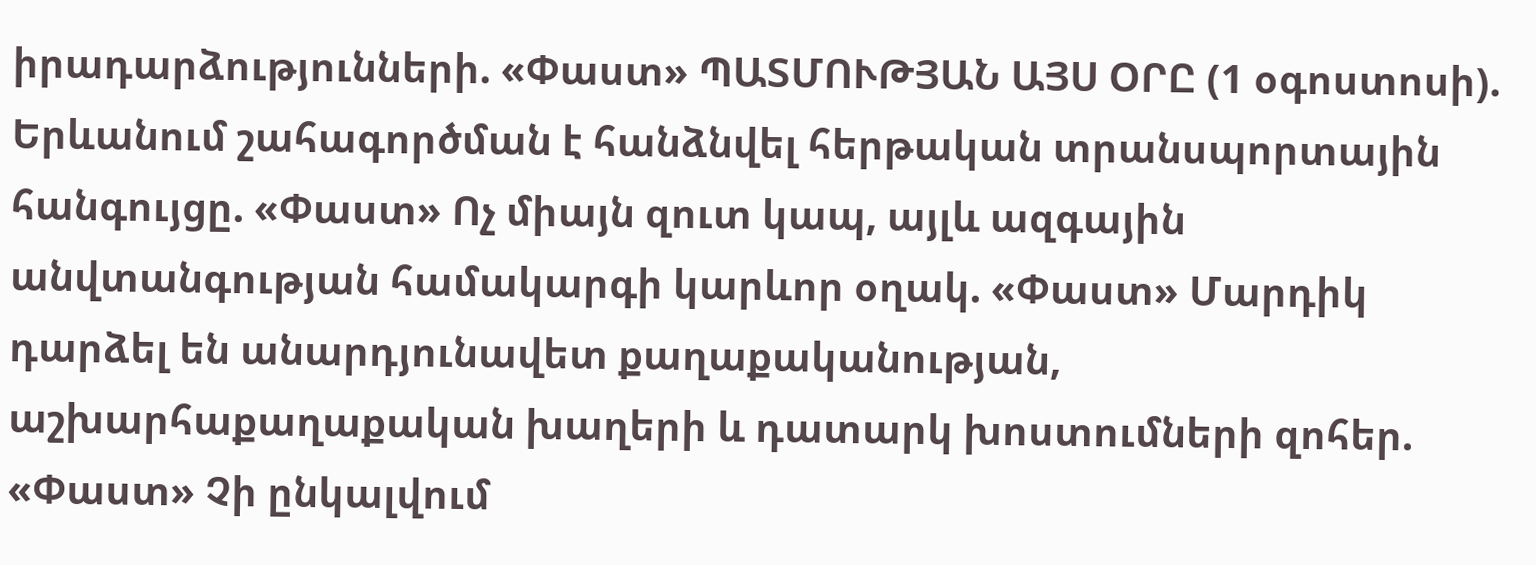իրադարձությունների. «Փաստ» ՊԱՏՄՈՒԹՅԱՆ ԱՅՍ ՕՐԸ (1 օգոստոսի). Երևանում շահագործման է հանձնվել հերթական տրանսպորտային հանգույցը. «Փաստ» Ոչ միայն զուտ կապ, այլև ազգային անվտանգության համակարգի կարևոր օղակ. «Փաստ» Մարդիկ դարձել են անարդյունավետ քաղաքականության, աշխարհաքաղաքական խաղերի և դատարկ խոստումների զոհեր. «Փաստ» Չի ընկալվում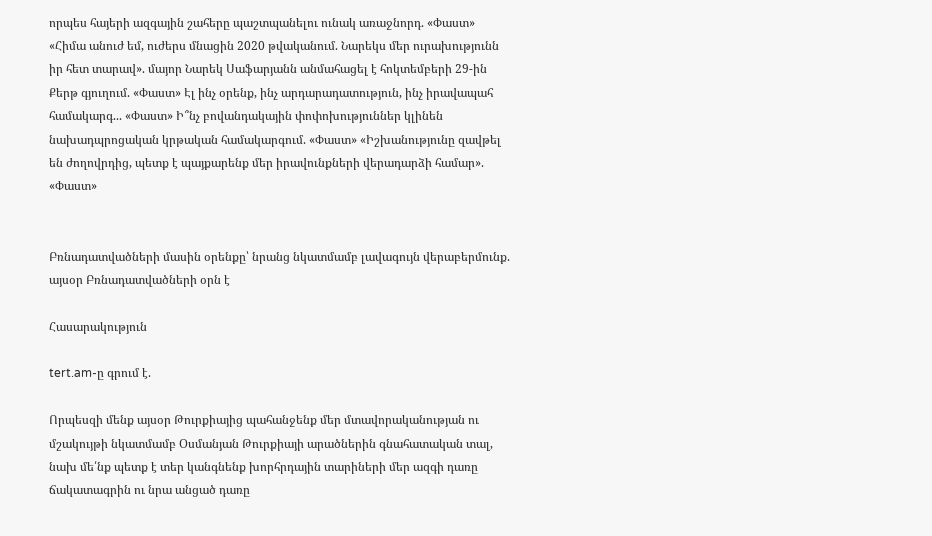որպես հայերի ազգային շահերը պաշտպանելու ունակ առաջնորդ. «Փաստ» «Հիմա անուժ եմ, ուժերս մնացին 2020 թվականում. Նարեկս մեր ուրախությունն իր հետ տարավ». մայոր Նարեկ Սաֆարյանն անմահացել է հոկտեմբերի 29-ին Քերթ գյուղում. «Փաստ» Էլ ինչ օրենք, ինչ արդարադատություն, ինչ իրավապահ համակարգ... «Փաստ» Ի՞նչ բովանդակային փոփոխություններ կլինեն նախադպրոցական կրթական համակարգում. «Փաստ» «Իշխանությունը զավթել են ժողովրդից, պետք է պայքարենք մեր իրավունքների վերադարձի համար». «Փաստ»


Բռնադատվածների մասին օրենքը՝ նրանց նկատմամբ լավագույն վերաբերմունք. այսօր Բռնադատվածների օրն է

Հասարակություն

tert.am-ը գրում է.

Որպեսզի մենք այսօր Թուրքիայից պահանջենք մեր մտավորականության ու մշակույթի նկատմամբ Օսմանյան Թուրքիայի արածներին գնահատական տալ, նախ մե՛նք պետք է տեր կանգնենք խորհրդային տարիների մեր ազգի դառը ճակատագրին ու նրա անցած դառը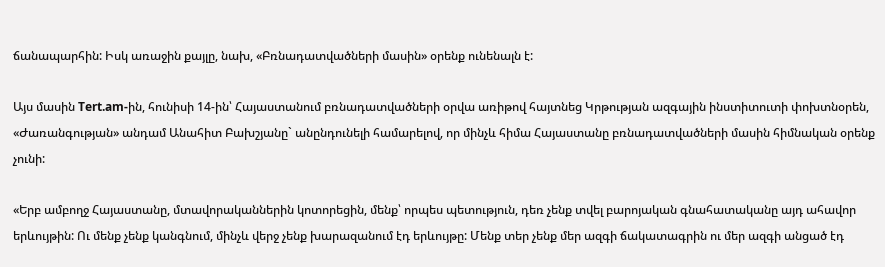ճանապարհին: Իսկ առաջին քայլը, նախ, «Բռնադատվածների մասին» օրենք ունենալն է:

Այս մասին Tert.am-ին, հունիսի 14-ին՝ Հայաստանում բռնադատվածների օրվա առիթով հայտնեց Կրթության ազգային ինստիտուտի փոխտնօրեն, «Ժառանգության» անդամ Անահիտ Բախշյանը` անընդունելի համարելով, որ մինչև հիմա Հայաստանը բռնադատվածների մասին հիմնական օրենք չունի:

«Երբ ամբողջ Հայաստանը, մտավորականներին կոտորեցին, մենք՝ որպես պետություն, դեռ չենք տվել բարոյական գնահատականը այդ ահավոր երևույթին: Ու մենք չենք կանգնում, մինչև վերջ չենք խարազանում էդ երևույթը: Մենք տեր չենք մեր ազգի ճակատագրին ու մեր ազգի անցած էդ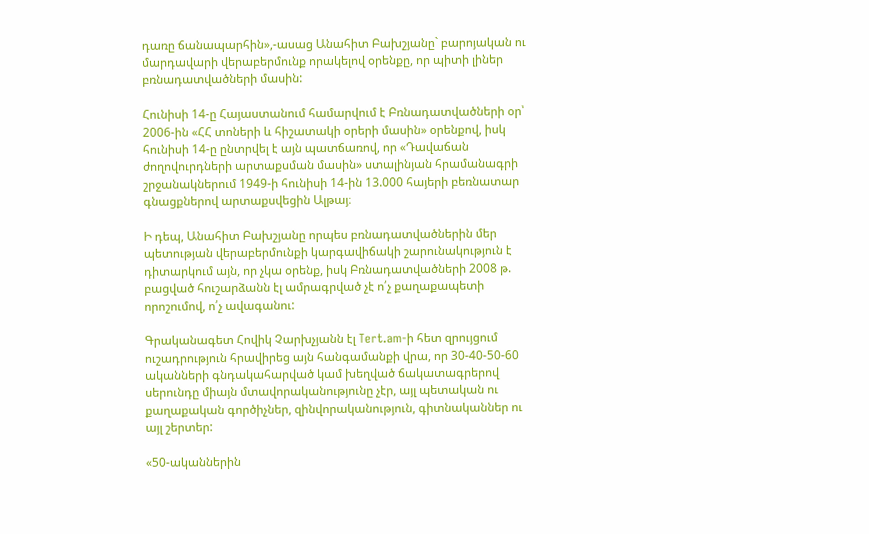դառը ճանապարհին»,-ասաց Անահիտ Բախշյանը` բարոյական ու մարդավարի վերաբերմունք որակելով օրենքը, որ պիտի լիներ բռնադատվածների մասին:

Հունիսի 14-ը Հայաստանում համարվում է Բռնադատվածների օր՝ 2006-ին «ՀՀ տոների և հիշատակի օրերի մասին» օրենքով, իսկ հունիսի 14-ը ընտրվել է այն պատճառով, որ «Դավաճան ժողովուրդների արտաքսման մասին» ստալինյան հրամանագրի շրջանակներում 1949-ի հունիսի 14-ին 13.000 հայերի բեռնատար գնացքներով արտաքսվեցին Ալթայ։

Ի դեպ, Անահիտ Բախշյանը որպես բռնադատվածներին մեր պետության վերաբերմունքի կարգավիճակի շարունակություն է դիտարկում այն, որ չկա օրենք, իսկ Բռնադատվածների 2008 թ. բացված հուշարձանն էլ ամրագրված չէ ո՛չ քաղաքապետի որոշումով, ո՛չ ավագանու:

Գրականագետ Հովիկ Չարխչյանն էլ Tert.am-ի հետ զրույցում ուշադրություն հրավիրեց այն հանգամանքի վրա, որ 30-40-50-60 ականների գնդակահարված կամ խեղված ճակատագրերով սերունդը միայն մտավորականությունը չէր, այլ պետական ու քաղաքական գործիչներ, զինվորականություն, գիտնականներ ու այլ շերտեր:

«50-ականներին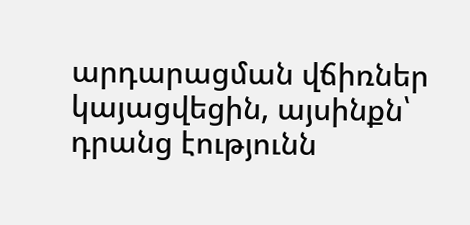արդարացման վճիռներ կայացվեցին, այսինքն՝ դրանց էությունն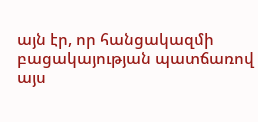այն էր, որ հանցակազմի բացակայության պատճառով այս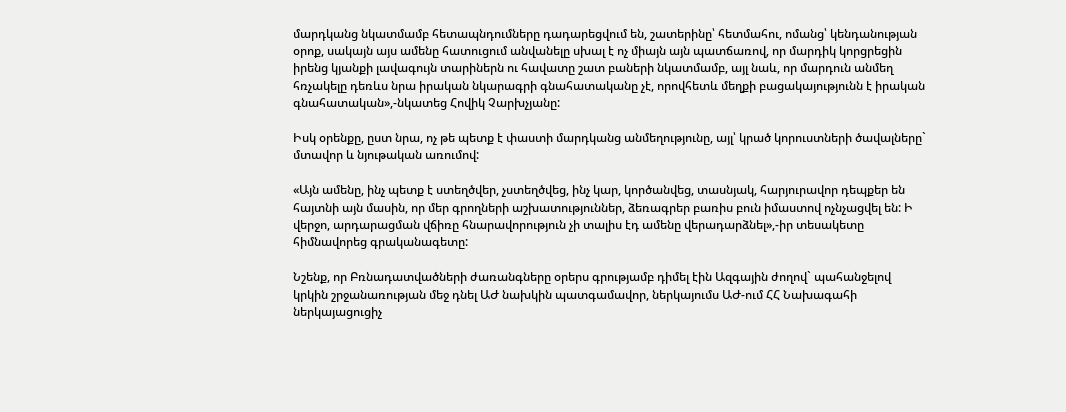մարդկանց նկատմամբ հետապնդումները դադարեցվում են, շատերինը՝ հետմահու, ոմանց՝ կենդանության օրոք, սակայն այս ամենը հատուցում անվանելը սխալ է ոչ միայն այն պատճառով, որ մարդիկ կորցրեցին իրենց կյանքի լավագույն տարիներն ու հավատը շատ բաների նկատմամբ, այլ նաև, որ մարդուն անմեղ հռչակելը դեռևս նրա իրական նկարագրի գնահատականը չէ, որովհետև մեղքի բացակայությունն է իրական գնահատական»,-նկատեց Հովիկ Չարխչյանը:

Իսկ օրենքը, ըստ նրա, ոչ թե պետք է փաստի մարդկանց անմեղությունը, այլ՝ կրած կորուստների ծավալները` մտավոր և նյութական առումով:

«Այն ամենը, ինչ պետք է ստեղծվեր, չստեղծվեց, ինչ կար, կործանվեց, տասնյակ, հարյուրավոր դեպքեր են հայտնի այն մասին, որ մեր գրողների աշխատություններ, ձեռագրեր բառիս բուն իմաստով ոչնչացվել են: Ի վերջո, արդարացման վճիռը հնարավորություն չի տալիս էդ ամենը վերադարձնել»,-իր տեսակետը հիմնավորեց գրականագետը:

Նշենք, որ Բռնադատվածների ժառանգները օրերս գրությամբ դիմել էին Ազգային ժողով` պահանջելով կրկին շրջանառության մեջ դնել ԱԺ նախկին պատգամավոր, ներկայումս ԱԺ-ում ՀՀ Նախագահի ներկայացուցիչ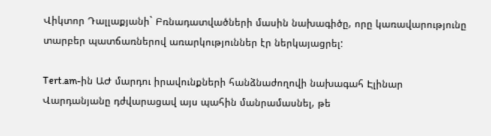Վիկտոր Դալլաքյանի` Բռնադատվածների մասին նախագիծը, որը կառավարությունը տարբեր պատճառներով առարկություններ էր ներկայացրել:

Tert.am-ին ԱԺ մարդու իրավունքների հանձնաժողովի նախագահ Էլինար Վարդանյանը դժվարացավ այս պահին մանրամասնել, թե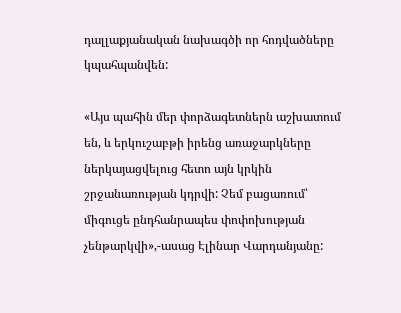դալլաքյանական նախագծի որ հոդվածները կպահպանվեն:

«Այս պահին մեր փորձագետներն աշխատում են, և երկուշաբթի իրենց առաջարկները ներկայացվելուց հետո այն կրկին շրջանառության կդրվի: Չեմ բացառում՝ միգուցե ընդհանրապես փոփոխության չենթարկվի»,-ասաց Էլինար Վարդանյանը: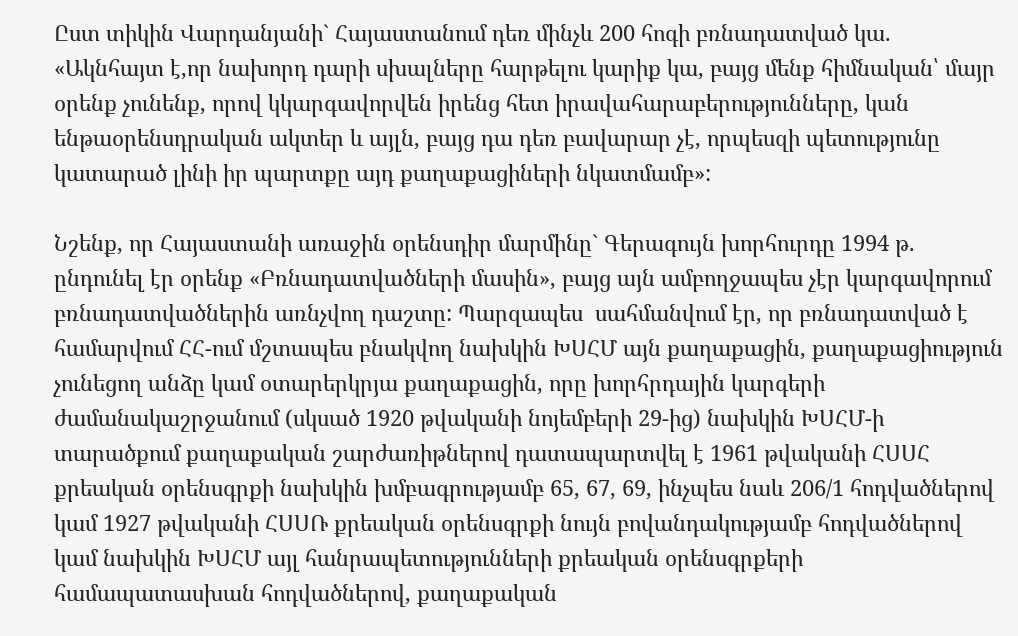Ըստ տիկին Վարդանյանի` Հայաստանում դեռ մինչև 200 հոգի բռնադատված կա. «Ակնհայտ է,որ նախորդ դարի սխալները հարթելու կարիք կա, բայց մենք հիմնական՝ մայր օրենք չունենք, որով կկարգավորվեն իրենց հետ իրավահարաբերությունները, կան ենթաօրենսդրական ակտեր և այլն, բայց դա դեռ բավարար չէ, որպեսզի պետությունը կատարած լինի իր պարտքը այդ քաղաքացիների նկատմամբ»:

Նշենք, որ Հայաստանի առաջին օրենսդիր մարմինը` Գերագույն խորհուրդը 1994 թ. ընդունել էր օրենք «Բռնադատվածների մասին», բայց այն ամբողջապես չէր կարգավորում բռնադատվածներին առնչվող դաշտը: Պարզապես  սահմանվում էր, որ բռնադատված է համարվում ՀՀ-ում մշտապես բնակվող նախկին ԽՍՀՄ այն քաղաքացին, քաղաքացիություն չունեցող անձը կամ օտարերկրյա քաղաքացին, որը խորհրդային կարգերի ժամանակաշրջանում (սկսած 1920 թվականի նոյեմբերի 29-ից) նախկին ԽՍՀՄ-ի տարածքում քաղաքական շարժառիթներով դատապարտվել է 1961 թվականի ՀՍՍՀ քրեական օրենսգրքի նախկին խմբագրությամբ 65, 67, 69, ինչպես նաև 206/1 հոդվածներով կամ 1927 թվականի ՀՍՍՌ քրեական օրենսգրքի նույն բովանդակությամբ հոդվածներով կամ նախկին ԽՍՀՄ այլ հանրապետությունների քրեական օրենսգրքերի համապատասխան հոդվածներով, քաղաքական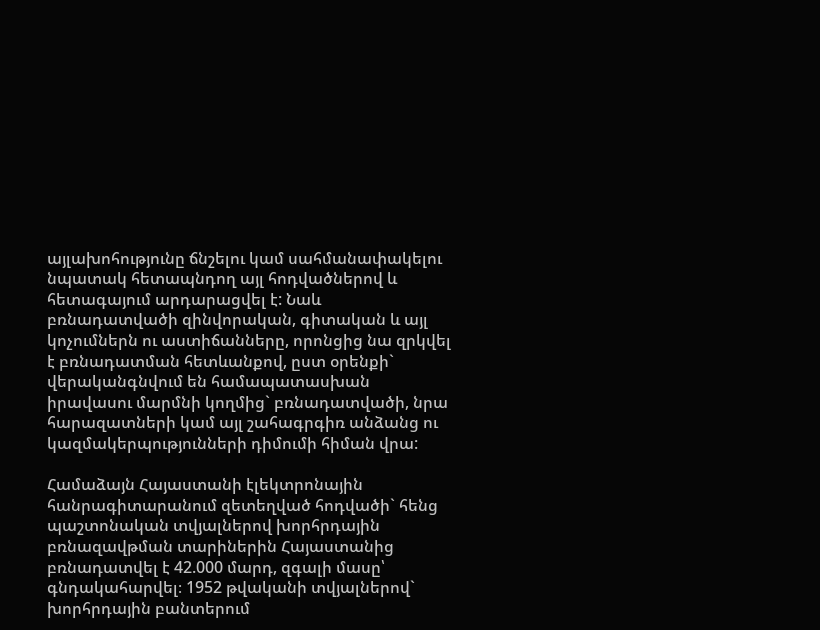այլախոհությունը ճնշելու կամ սահմանափակելու նպատակ հետապնդող այլ հոդվածներով և հետագայում արդարացվել է: Նաև բռնադատվածի զինվորական, գիտական և այլ կոչումներն ու աստիճանները, որոնցից նա զրկվել է բռնադատման հետևանքով, ըստ օրենքի` վերականգնվում են համապատասխան իրավասու մարմնի կողմից` բռնադատվածի, նրա հարազատների կամ այլ շահագրգիռ անձանց ու կազմակերպությունների դիմումի հիման վրա:

Համաձայն Հայաստանի էլեկտրոնային հանրագիտարանում զետեղված հոդվածի` հենց պաշտոնական տվյալներով խորհրդային բռնազավթման տարիներին Հայաստանից բռնադատվել է 42.000 մարդ, զգալի մասը՝ գնդակահարվել։ 1952 թվականի տվյալներով` խորհրդային բանտերում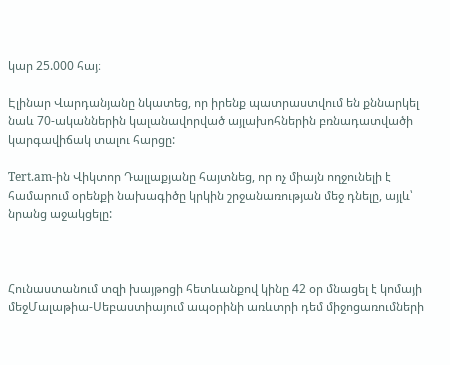կար 25.000 հայ։

Էլինար Վարդանյանը նկատեց, որ իրենք պատրաստվում են քննարկել նաև 70-ականներին կալանավորված այլախոհներին բռնադատվածի կարգավիճակ տալու հարցը:

Tert.am-ին Վիկտոր Դալլաքյանը հայտնեց, որ ոչ միայն ողջունելի է համարում օրենքի նախագիծը կրկին շրջանառության մեջ դնելը, այլև՝ նրանց աջակցելը:



Հունաստանում տզի խայթոցի հետևանքով կինը 42 օր մնացել է կոմայի մեջՄալաթիա-Սեբաստիայում ապօրինի առևտրի դեմ միջոցառումների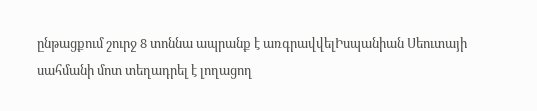ընթացքում շուրջ 8 տոննա ապրանք է առգրավվելԻսպանիան Սեուտայի սահմանի մոտ տեղադրել է լողացող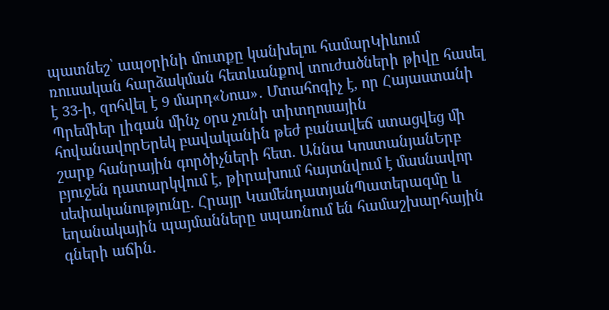պատնեշ՝ ապօրինի մուտքը կանխելու համարԿիևում ռուսական հարձակման հետևանքով տուժածների թիվը հասել է 33-ի, զոհվել է 9 մարդ«Նոա»․ Մտահոգիչ է, որ Հայաստանի Պրեմիեր լիգան մինչ օրս չունի տիտղոսային հովանավորԵրեկ բավականին թեժ բանավեճ ստացվեց մի շարք հանրային գործիչների հետ. Աննա ԿոստանյանԵրբ բյուջեն դատարկվում է, թիրախում հայտնվում է մասնավոր սեփականությունը. Հրայր ԿամենդատյանՊատերազմը և եղանակային պայմանները սպառնում են համաշխարհային գների աճին.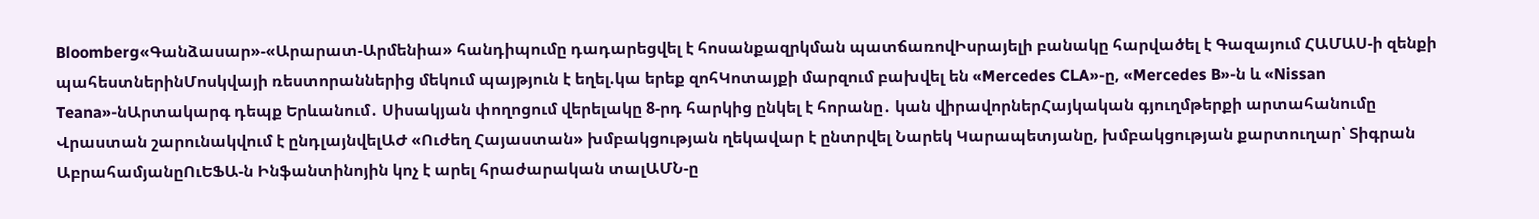Bloomberg«Գանձասար»-«Արարատ-Արմենիա» հանդիպումը դադարեցվել է հոսանքազրկման պատճառովԻսրայելի բանակը հարվածել է Գազայում ՀԱՄԱՍ-ի զենքի պահեստներինՄոսկվայի ռեստորաններից մեկում պայթյուն է եղել.կա երեք զոհԿոտայքի մարզում բախվել են «Mercedes CLA»-ը, «Mercedes B»-ն և «Nissan Teana»-նԱրտակարգ դեպք Երևանում․ Սիսակյան փողոցում վերելակը 8-րդ հարկից ընկել է հորանը․ կան վիրավորներՀայկական գյուղմթերքի արտահանումը Վրաստան շարունակվում է ընդլայնվելԱԺ «Ուժեղ Հայաստան» խմբակցության ղեկավար է ընտրվել Նարեկ Կարապետյանը, խմբակցության քարտուղար՝ Տիգրան ԱբրահամյանըՈւԵՖԱ-ն Ինֆանտինոյին կոչ է արել հրաժարական տալԱՄՆ-ը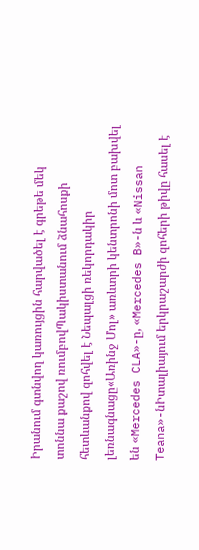Իրանում գտնվող կառույցին հարվածել է գրեթե մեկ տոննա քաշով ռումբովՊակիստանում ձնահոսքի հետևանքով զոհվել է Նեպալցի ռեկորդակիր լեռնագնացը«Առինջ Մոլ» առևտրի կենտրոնի մոտ բախվել են «Mercedes CLA»-ը, «Mercedes B»-ն և «Nissan Teana»-նԻտալիայում երկրաշարժի զոհերի թիվը հասել է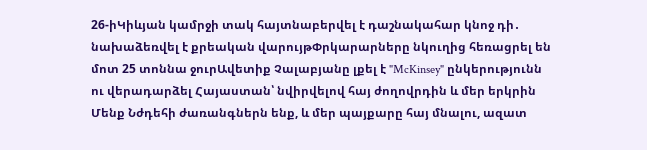26-իԿիևյան կամրջի տակ հայտնաբերվել է դաշնակահար կնոջ դի․ նախաձեռվել է քրեական վարույթՓրկարարները նկուղից հեռացրել են մոտ 25 տոննա ջուրԱվետիք Չալաբյանը լքել է "McKinsey" ընկերությունն ու վերադարձել Հայաստան՝ նվիրվելով հայ ժողովրդին և մեր երկրին Մենք Նժդեհի ժառանգներն ենք, և մեր պայքարը հայ մնալու, ազատ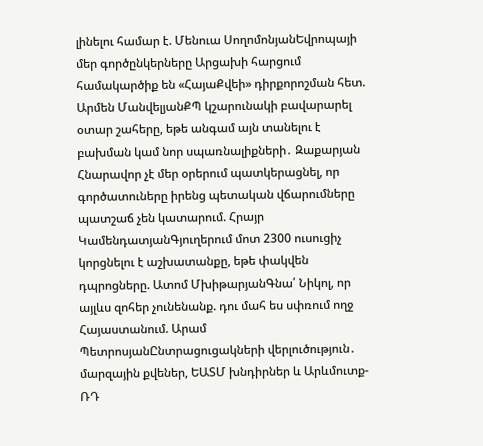լինելու համար է. Մենուա ՍողոմոնյանԵվրոպայի մեր գործընկերները Արցախի հարցում համակարծիք են «ՀայաՔվեի» դիրքորոշման հետ. Արմեն ՄանվելյանՔՊ կշարունակի բավարարել օտար շահերը, եթե անգամ այն տանելու է բախման կամ նոր սպառնալիքների․ Զաքարյան Հնարավոր չէ մեր օրերում պատկերացնել, որ գործատուները իրենց պետական վճարումները պատշաճ չեն կատարում. Հրայր ԿամենդատյանԳյուղերում մոտ 2300 ուսուցիչ կորցնելու է աշխատանքը, եթե փակվեն դպրոցները. Ատոմ ՄխիթարյանԳնա՛ Նիկոլ, որ այլևս զոհեր չունենանք. դու մահ ես սփռում ողջ Հայաստանում. Արամ ՊետրոսյանԸնտրացուցակների վերլուծություն․ մարզային քվեներ, ԵԱՏՄ խնդիրներ և Արևմուտք-ՌԴ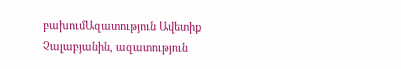բախումԱզատություն Ավետիք Չալաբյանին, ազատություն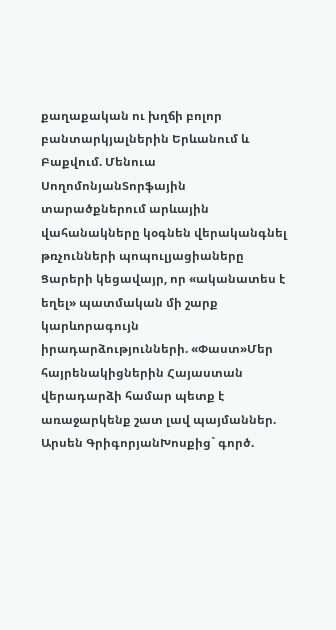քաղաքական ու խղճի բոլոր բանտարկյալներին Երևանում և Բաքվում. Մենուա ՍողոմոնյանՏորֆային տարածքներում արևային վահանակները կօգնեն վերականգնել թռչունների պոպուլյացիաները Ցարերի կեցավայր, որ «ականատես է եղել» պատմական մի շարք կարևորագույն իրադարձությունների. «Փաստ»Մեր հայրենակիցներին Հայաստան վերադարձի համար պետք է առաջարկենք շատ լավ պայմաններ. Արսեն ԳրիգորյանԽոսքից` գործ.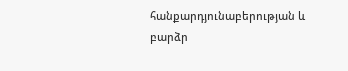հանքարդյունաբերության և բարձր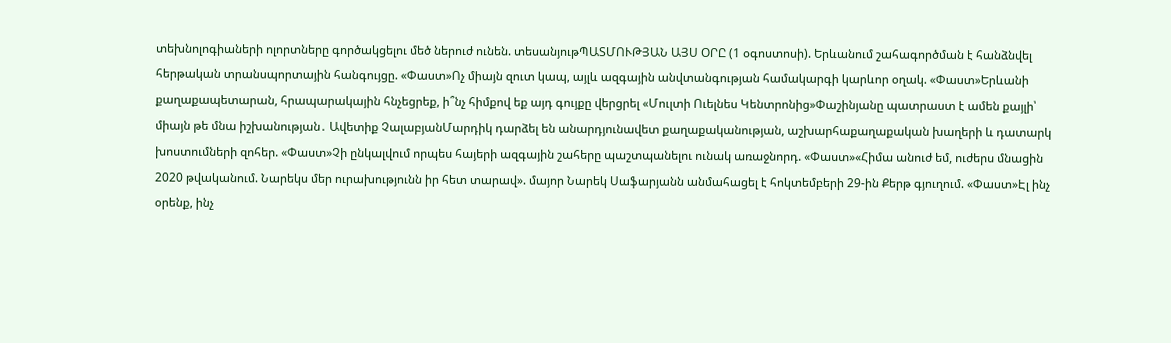տեխնոլոգիաների ոլորտները գործակցելու մեծ ներուժ ունեն. տեսանյութՊԱՏՄՈՒԹՅԱՆ ԱՅՍ ՕՐԸ (1 օգոստոսի). Երևանում շահագործման է հանձնվել հերթական տրանսպորտային հանգույցը. «Փաստ»Ոչ միայն զուտ կապ, այլև ազգային անվտանգության համակարգի կարևոր օղակ. «Փաստ»Երևանի քաղաքապետարան, հրապարակային հնչեցրեք, ի՞նչ հիմքով եք այդ գույքը վերցրել «Մուլտի Ուելնես Կենտրոնից»Փաշինյանը պատրաստ է ամեն քայլի՝ միայն թե մնա իշխանության․ Ավետիք ՉալաբյանՄարդիկ դարձել են անարդյունավետ քաղաքականության, աշխարհաքաղաքական խաղերի և դատարկ խոստումների զոհեր. «Փաստ»Չի ընկալվում որպես հայերի ազգային շահերը պաշտպանելու ունակ առաջնորդ. «Փաստ»«Հիմա անուժ եմ, ուժերս մնացին 2020 թվականում. Նարեկս մեր ուրախությունն իր հետ տարավ». մայոր Նարեկ Սաֆարյանն անմահացել է հոկտեմբերի 29-ին Քերթ գյուղում. «Փաստ»Էլ ինչ օրենք, ինչ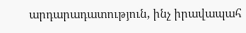արդարադատություն, ինչ իրավապահ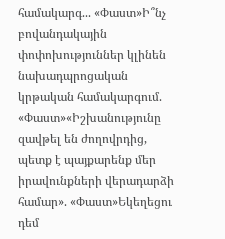համակարգ... «Փաստ»Ի՞նչ բովանդակային փոփոխություններ կլինեն նախադպրոցական կրթական համակարգում. «Փաստ»«Իշխանությունը զավթել են ժողովրդից, պետք է պայքարենք մեր իրավունքների վերադարձի համար». «Փաստ»Եկեղեցու դեմ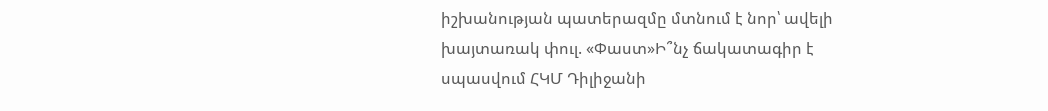իշխանության պատերազմը մտնում է նոր՝ ավելի խայտառակ փուլ. «Փաստ»Ի՞նչ ճակատագիր է սպասվում ՀԿՄ Դիլիջանի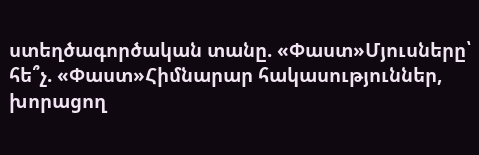ստեղծագործական տանը. «Փաստ»Մյուսները՝ հե՞չ. «Փաստ»Հիմնարար հակասություններ, խորացող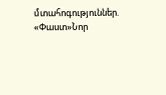մտահոգություններ. «Փաստ»Նոր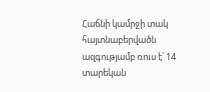Հաճնի կամրջի տակ հայտնաբերվածն ազգությամբ ռուս է՝ 14 տարեկան